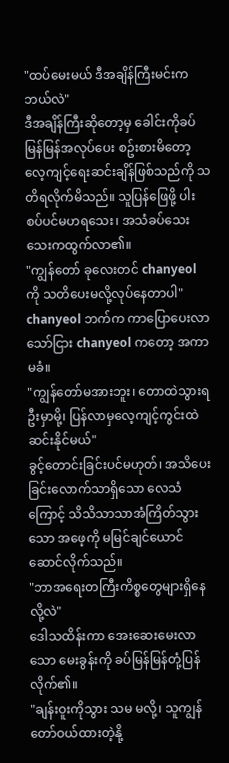"ထပ်မေးမယ် ဒီအချိန်ကြီးမင်းကဘယ်လဲ"
ဒီအချိန်ကြီးဆိုတော့မှ ခေါင်းကိုခပ်မြန်မြန်အလုပ်ပေး စဥ်းစားမိတော့ လေ့ကျင့်ရေးဆင်းချိန်ဖြစ်သည်ကို သတိရလိုက်မိသည်။ သူပြန်ဖြေဖို့ ပါးစပ်ပင်မဟရသေး၊ အသံခပ်သေးသေးကထွက်လာ၏။
"ကျွန်တော် ခုလေးတင် chanyeol ကို သတိပေးမလို့လုပ်နေတာပါ"
chanyeol ဘက်က ကာပြောပေးလာသော်ငြား chanyeol ကတော့ အကာမခံ။
"ကျွန်တော်မအားဘူး၊ တောထဲသွားရဦးမှာမို့၊ ပြန်လာမှလေ့ကျင့်ကွင်းထဲ ဆင်းနိုင်မယ်"
ခွင့်တောင်းခြင်းပင်မဟုတ်၊ အသိပေးခြင်းလောက်သာရှိသော လေသံကြောင့် သိသိသာသာအံကြိတ်သွားသော အဖေ့ကို မမြင်ချင်ယောင်ဆောင်လိုက်သည်။
"ဘာအရေးတကြီးကိစ္စတွေများရှိနေလို့လဲ"
ဒေါသထိန်းကာ အေးဆေးမေးလာသော မေးခွန်းကို ခပ်မြန်မြန်တုံ့ပြန်လိုက်၏။
"ချန်းဝူးကိုသွား သမ မလို့၊ သူကျွန်တော်ဝယ်ထားတဲ့နို့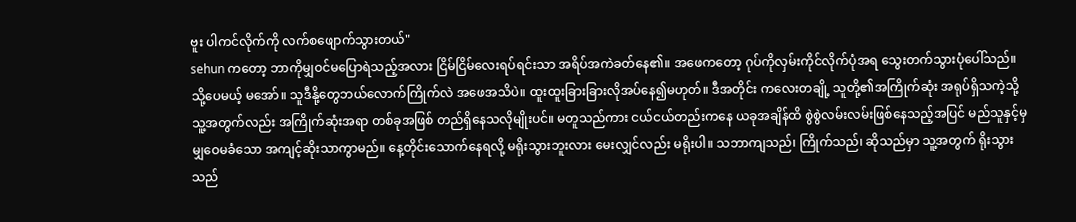ဗူး ပါကင်လိုက်ကို လက်စဖျောက်သွားတယ်"
sehun ကတော့ ဘာကိုမျှဝင်မပြောရဲသည့်အလား ငြိမ်ငြိမ်လေးရပ်ရင်းသာ အရိပ်အကဲခတ်နေ၏။ အဖေကတော့ ဂုပ်ကိုလှမ်းကိုင်လိုက်ပုံအရ သွေးတက်သွားပုံပေါ်သည်။ သို့ပေမယ့် မအော်။ သူဒီနို့တွေဘယ်လောက်ကြိုက်လဲ အဖေအသိပဲ။ ထူးထူးခြားခြားလိုအပ်နေ၍မဟုတ်။ ဒီအတိုင်း ကလေးတချို့ သူတို့၏အကြိုက်ဆုံး အရုပ်ရှိသကဲ့သို့ သူ့အတွက်လည်း အကြိုက်ဆုံးအရာ တစ်ခုအဖြစ် တည်ရှိနေသလိုမျိုးပင်။ မတူသည်ကား ငယ်ငယ်တည်းကနေ ယခုအချိန်ထိ စွဲစွဲလမ်းလမ်းဖြစ်နေသည့်အပြင် မည်သူနှင့်မှ မျှဝေမခံသော အကျင့်ဆိုးသာကွာမည်။ နေ့တိုင်းသောက်နေရလို့ မရိုးသွားဘူးလား မေးလျှင်လည်း မရိုးပါ။ သဘာကျသည်၊ ကြိုက်သည်၊ ဆိုသည်မှာ သူ့အတွက် ရိုးသွားသည်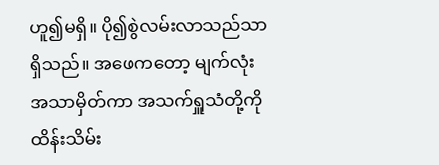ဟူ၍မရှိ။ ပို၍စွဲလမ်းလာသည်သာ ရှိသည်။ အဖေကတော့ မျက်လုံးအသာမှိတ်ကာ အသက်ရှူသံတို့ကို ထိန်းသိမ်း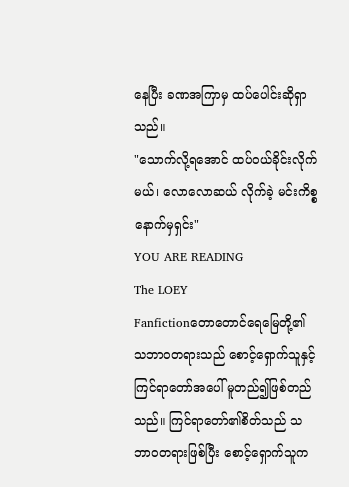နေပြီး ခဏအကြာမှ ထပ်ပေါင်းဆိုရှာသည်။
"သောက်လို့ရအောင် ထပ်ဝယ်ခိုင်းလိုက်မယ်၊ လောလောဆယ် လိုက်ခဲ့ မင်းကိစ္စနောက်မှရှင်း"
YOU ARE READING
The LOEY
Fanfictionတောတောင်ရေမြေတို့၏ သဘာဝတရားသည် စောင့်ရှောက်သူနှင့် ကြင်ရာတော်အပေါ် မူတည်၍ဖြစ်တည်သည်။ ကြင်ရာတော်၏စိတ်သည် သဘာဝတရားဖြစ်ပြီး စောင့်ရှောက်သူက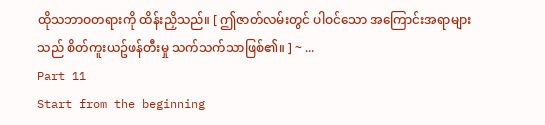ထိုသဘာဝတရားကို ထိန်းညှိသည်။ [ ဤဇာတ်လမ်းတွင် ပါဝင်သော အကြောင်းအရာများသည် စိတ်ကူးယဥ်ဖန်တီးမှု သက်သက်သာဖြစ်၏။ ] ~ ...
Part 11
Start from the beginning